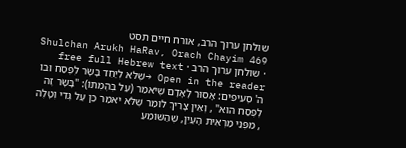שולחן ערוך הרב, אורח חיים תסט
Shulchan Arukh HaRav, Orach Chayim 469 · שולחן ערוך הרב · free full Hebrew text
Open in the reader →שֶׁלֹּא לְיַחֵד בָּשָׂר לְפֶסַח וּבוֹ ה' סְעִיפִים: אָסוּר לָאָדָם שֶׁיֹּאמַר (עַל בְּהֶמְתּוֹ): "בָּשָׂר זֶה לְפֶסַח הוּא" , וְאֵין צָרִיךְ לוֹמַר שֶׁלֹּא יֹאמַר כֵּן עַל גְּדִי וְטָלֶה , מִפְּנֵי מַרְאִית הָעַיִן, שֶׁהַשּׁוֹמֵעַ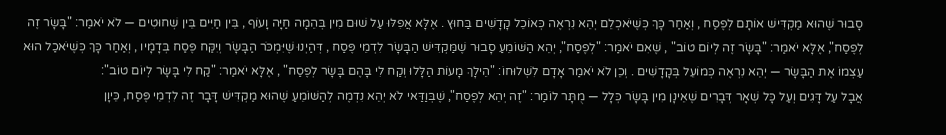סָבוּר שֶׁהוּא מַקְדִּישׁ אוֹתָם לְפֶסַח , וְאַחַר כָּךְ כְּשֶׁיֹּאכְלֵם יְהֵא נִרְאֶה כְּאוֹכֵל קָדָשִׁים בַּחוּץ . אֶלָּא אֲפִלּוּ עַל שׁוּם מִין בְּהֵמָה חַיָּה וָעוֹף , בֵּין חַיִּים בֵּין שְׁחוּטִים — לֹא יֹאמַר: "בָּשָׂר זֶה לְפֶסַח", אֶלָּא יֹאמַר: "בָּשָׂר זֶה לְיוֹם טוֹב" , שֶׁאִם יֹאמַר: "לְפֶסַח", יְהֵא הַשּׁוֹמֵעַ סָבוּר שֶׁמַּקְדִּישׁ הַבָּשָׂר לִדְמֵי פֶּסַח , דְּהַיְנוּ שֶׁיִּמְכֹּר הַבָּשָׂר וְיִקַּח פֶּסַח בְּדָמָיו , וְאַחַר כָּךְ כְּשֶׁיֹּאכַל הוּא עַצְמוֹ אֶת הַבָּשָׂר — יְהֵא נִרְאֶה כְּמוֹעֵל בְּקָדָשִׁים . וְכֵן לֹא יֹאמַר אָדָם לִשְׁלוּחוֹ: "הֵילָךְ מָעוֹת הַלָּלוּ וְקַח לִי בָּהֶם בָּשָׂר לְפֶסַח" , אֶלָּא יֹאמַר: "קַח לִי בָּשָׂר לְיוֹם טוֹב":
אֲבָל עַל דָּגִים וְעַל כָּל שְׁאָר דְּבָרִים שֶׁאֵינָן מִין בָּשָׂר כְּלָל — מֻתָּר לוֹמַר: "זֶה יְהֵא לְפֶסַח", שֶׁבְּוַדַּאי לֹא יְהֵא נִדְמֶה לְהַשּׁוֹמֵעַ שֶׁהוּא מַקְדִּישׁ דָּבָר זֶה לִדְמֵי פֶּסַח, כֵּיוָן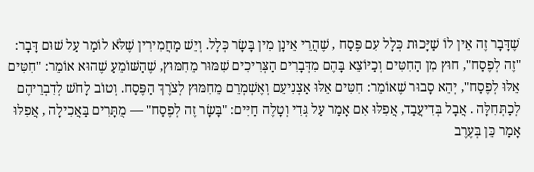שֶׁדָּבָר זֶה אֵין לוֹ שַׁיָּכוּת כְּלָל עִם פֶּסַח , שֶׁהֲרֵי אֵינָן מִין בָּשָׂר כְּלָל. וְיֵשׁ מַחֲמִירִין שֶׁלֹּא לוֹמַר עַל שׁוּם דָּבָר: "זֶה לְפֶסַח", חוּץ מִן הַחִטִּים וְכַיּוֹצֵא בָּהֶם מִדְּבָרִים הַצְּרִיכִים שִׁמּוּר מֵחִמּוּץ, שֶׁהַשּׁוֹמֵעַ שֶׁהוּא אוֹמֵר: "חִטִּים אֵלּוּ לְפֶסַח", יְהֵא סָבוּר שֶׁאוֹמֵר: חִטִּים אֵלּוּ אַצְנִיעֵם וְאֶשְׁמְרֵם מֵחִמּוּץ לְצֹרֶךְ הַפֶּסַח. וְטוֹב לָחֹשׁ לְדִבְרֵיהֶם לְכַתְּחִלָּה . אֲבָל בְּדִיעֲבַד, אֲפִלּוּ אִם אָמַר עַל גְּדִי וְטָלֶה חַיִּים: "בָּשָׂר זֶה לְפֶסַח" — מֻתָּרִים בַּאֲכִילָה , אֲפִלּוּ אָמַר כֵּן בְּעֶרֶב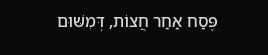פֶּסַח אַחַר חֲצוֹת, דְּמִשּׁוּם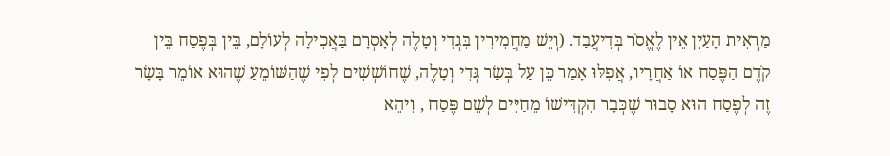מַרְאִית הָעַיִן אֵין לֶאֱסֹר בְּדִיעֲבַד. (וְיֵשׁ מַחֲמִירִין בִּגְדִי וְטָלֶה לְאָסְרָם בַּאֲכִילָה לְעוֹלָם, בֵּין בְּפֶסַח בֵּין קֹדֶם הַפֶּסַח אוֹ אַחֲרָיו, אֲפִלּוּ אָמַר כֵּן עַל בְּשַׂר גְּדִי וְטָלֶה, שֶׁחוֹשְׁשִׁים לְפִי שֶׁהַשּׁוֹמֵעַ שֶׁהוּא אוֹמֵר בָּשָׂר זֶה לְפֶסַח הוּא סָבוּר שֶׁכְּבָר הִקְדִּישׁוֹ מֵחַיִּים לְשֵׁם פֶּסַח , וִיהֵא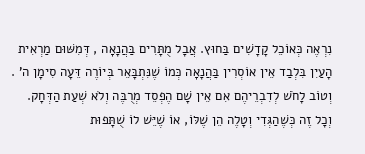נִרְאֶה כְּאוֹכֵל קָדָשִׁים בַּחוּץ. אֲבָל מֻתָּרִים בַּהֲנָאָה , דְּמִשּׁוּם מַרְאִית הָעַיִן בִּלְבַד אֵין אוֹסְרִין בַּהֲנָאָה כְּמוֹ שֶׁנִּתְבָּאֵר בְּיוֹרֶה דֵּעָה סִימָן ה' . וְטוֹב לָחֹשׁ לְדִבְרֵיהֶם אִם אֵין שָׁם הֶפְסֵד מְרֻבֶּה וְלֹא שְׁעַת הַדְּחָק. וְכָל זֶה כְּשֶׁהַגְּדִי וְטָלֶה הֵן שֶׁלּוֹ, אוֹ שֶׁיֵּשׁ לוֹ שֻׁתָּפוּת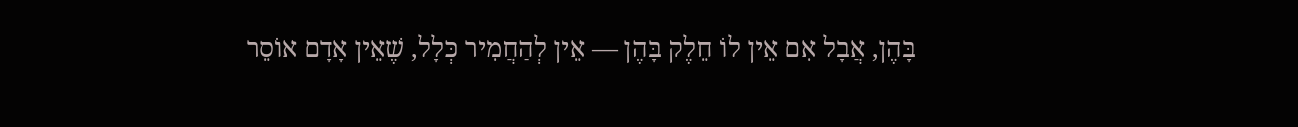בָּהֶן, אֲבָל אִם אֵין לוֹ חֵלֶק בָּהֶן — אֵין לְהַחֲמִיר כְּלָל, שֶׁאֵין אָדָם אוֹסֵר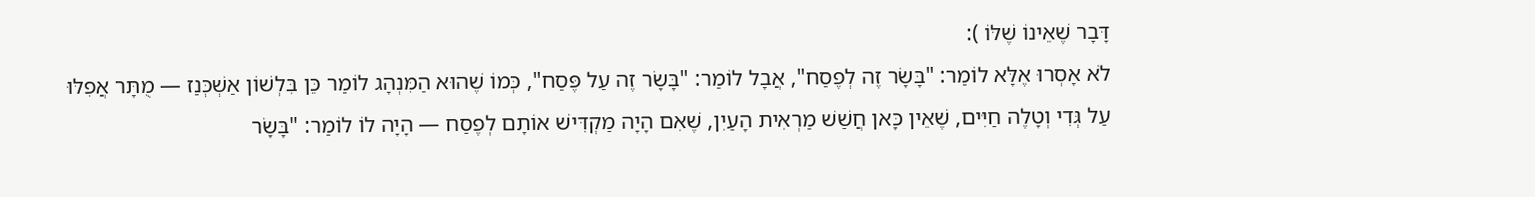דָּבָר שֶׁאֵינוֹ שֶׁלּוֹ ):
לֹא אָסְרוּ אֶלָּא לוֹמַר: "בָּשָׂר זֶה לְפֶסַח", אֲבָל לוֹמַר: "בָּשָׂר זֶה עַל פֶּסַח", כְּמוֹ שֶׁהוּא הַמִּנְהָג לוֹמַר כֵּן בִּלְשׁוֹן אַשְׁכְּנַז — מֻתָּר אֲפִלּוּ עַל גְּדִי וְטָלֶה חַיִּים, שֶׁאֵין כָּאן חֲשַׁשׁ מַרְאִית הָעַיִן, שֶׁאִם הָיָה מַקְדִּישׁ אוֹתָם לְפֶסַח — הָיָה לוֹ לוֹמַר: "בָּשָׂר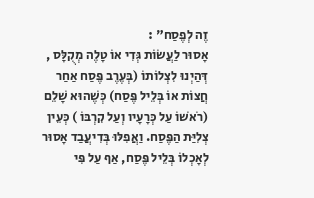זֶה לְפֶסַח" :
אָסוּר לַעֲשׂוֹת גְּדִי אוֹ טָלֶה מְקֻלָּס , דְּהַיְנוּ לִצְלוֹתוֹ (בְּעֶרֶב פֶּסַח אַחַר חֲצוֹת אוֹ בְּלֵיל פֶּסַח) כְּשֶׁהוּא שָׁלֵם (רֹאשׁוֹ עַל כְּרָעָיו וְעַל קִרְבּוֹ ) כְּעֵין צְלִיַּת הַפֶּסַח. וַאֲפִלּוּ בְּדִיעֲבַד אָסוּר לְאָכְלוֹ בְּלֵיל פֶּסַח, אַף עַל פִּי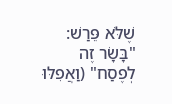שֶׁלֹּא פֵּרַשׁ: "בָּשָׂר זֶה לְפֶסַח" (וַאֲפִלּוּ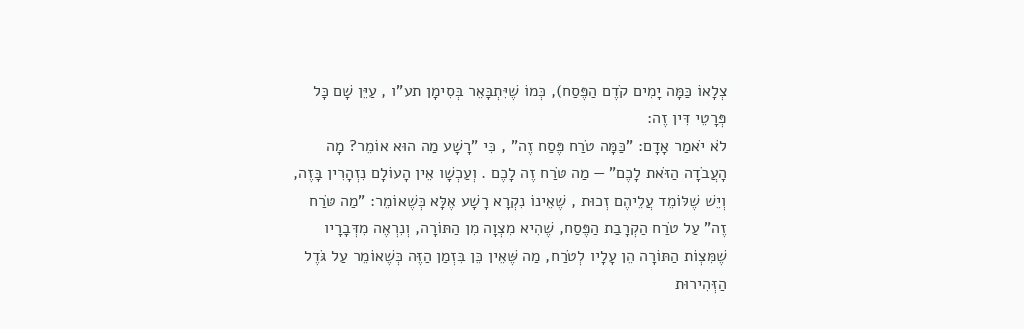צְלָאוֹ כַּמָּה יָמִים קֹדֶם הַפֶּסַח), כְּמוֹ שֶׁיִּתְבָּאֵר בְּסִימָן תע"ו , עַיֵּן שָׁם כָּל פְּרָטֵי דִּין זֶה:
לֹא יֹאמַר אָדָם: "כַּמָּה טֹרַח פֶּסַח זֶה" , כִּי "רָשָׁע מַה הוּא אוֹמֵר? מָה הָעֲבֹדָה הַזֹּאת לָכֶם" — מַה טֹּרַח זֶה לָכֶם . וְעַכְשָׁו אֵין הָעוֹלָם נִזְהָרִין בָּזֶה, וְיֵשׁ שֶׁלּוֹמֵד עֲלֵיהֶם זְכוּת , שֶׁאֵינוֹ נִקְרָא רָשָׁע אֶלָּא כְּשֶׁאוֹמֵר: "מַה טֹּרַח זֶה" עַל טֹרַח הַקְרָבַת הַפֶּסַח, שֶׁהִיא מִצְוָה מִן הַתּוֹרָה, וְנִרְאֶה מִדְּבָרָיו שֶׁמִּצְוֹת הַתּוֹרָה הֵן עָלָיו לְטֹרַח, מַה שֶּׁאֵין כֵּן בִּזְמַן הַזֶּה כְּשֶׁאוֹמֵר עַל גֹּדֶל הַזְּהִירוּת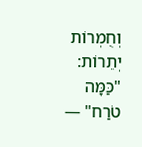וְחֻמְרוֹת יְתֵרוֹת: "כַּמָּה טֹרַח" —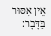אֵין אִסּוּר בַּדָּבָר: